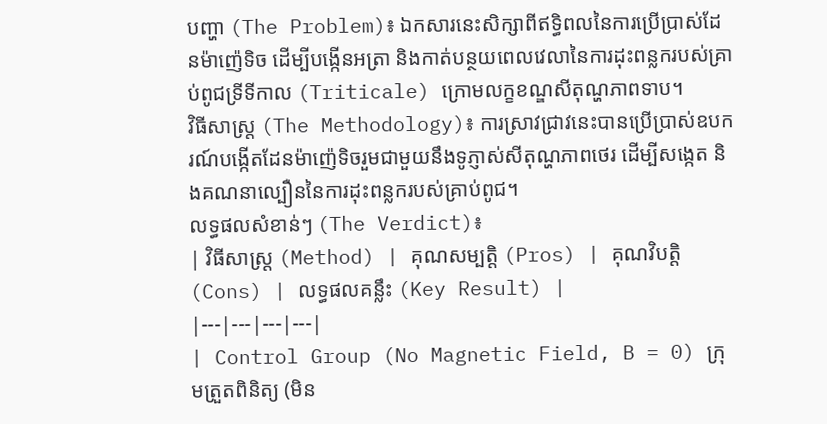បញ្ហា (The Problem)៖ ឯកសារនេះសិក្សាពីឥទ្ធិពលនៃការប្រើប្រាស់ដែនម៉ាញ៉េទិច ដើម្បីបង្កើនអត្រា និងកាត់បន្ថយពេលវេលានៃការដុះពន្លករបស់គ្រាប់ពូជទ្រីទីកាល (Triticale) ក្រោមលក្ខខណ្ឌសីតុណ្ហភាពទាប។
វិធីសាស្ត្រ (The Methodology)៖ ការស្រាវជ្រាវនេះបានប្រើប្រាស់ឧបករណ៍បង្កើតដែនម៉ាញ៉េទិចរួមជាមួយនឹងទូភ្ញាស់សីតុណ្ហភាពថេរ ដើម្បីសង្កេត និងគណនាល្បឿននៃការដុះពន្លករបស់គ្រាប់ពូជ។
លទ្ធផលសំខាន់ៗ (The Verdict)៖
| វិធីសាស្ត្រ (Method) | គុណសម្បត្តិ (Pros) | គុណវិបត្តិ (Cons) | លទ្ធផលគន្លឹះ (Key Result) |
|---|---|---|---|
| Control Group (No Magnetic Field, B = 0) ក្រុមត្រួតពិនិត្យ (មិន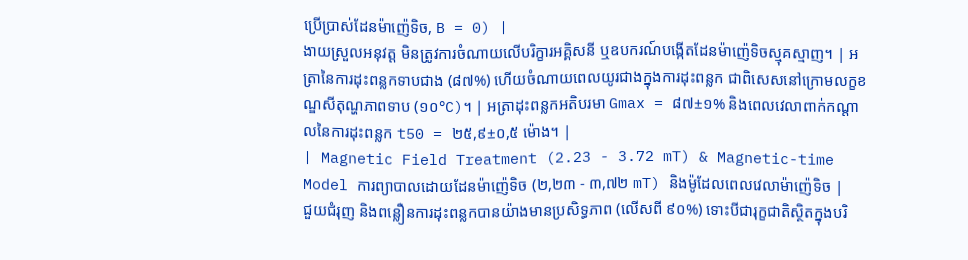ប្រើប្រាស់ដែនម៉ាញ៉េទិច, B = 0) |
ងាយស្រួលអនុវត្ត មិនត្រូវការចំណាយលើបរិក្ខារអគ្គិសនី ឬឧបករណ៍បង្កើតដែនម៉ាញ៉េទិចស្មុគស្មាញ។ | អត្រានៃការដុះពន្លកទាបជាង (៨៧%) ហើយចំណាយពេលយូរជាងក្នុងការដុះពន្លក ជាពិសេសនៅក្រោមលក្ខខណ្ឌសីតុណ្ហភាពទាប (១០°C)។ | អត្រាដុះពន្លកអតិបរមា Gmax = ៨៧±១% និងពេលវេលាពាក់កណ្តាលនៃការដុះពន្លក t50 = ២៥,៩±០,៥ ម៉ោង។ |
| Magnetic Field Treatment (2.23 - 3.72 mT) & Magnetic-time Model ការព្យាបាលដោយដែនម៉ាញ៉េទិច (២,២៣ - ៣,៧២ mT) និងម៉ូដែលពេលវេលាម៉ាញ៉េទិច |
ជួយជំរុញ និងពន្លឿនការដុះពន្លកបានយ៉ាងមានប្រសិទ្ធភាព (លើសពី ៩០%) ទោះបីជារុក្ខជាតិស្ថិតក្នុងបរិ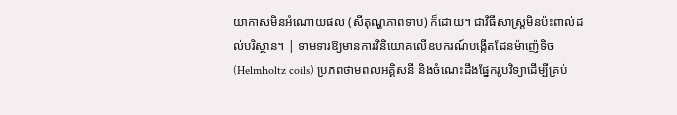យាកាសមិនអំណោយផល (សីតុណ្ហភាពទាប) ក៏ដោយ។ ជាវិធីសាស្ត្រមិនប៉ះពាល់ដល់បរិស្ថាន។ | ទាមទារឱ្យមានការវិនិយោគលើឧបករណ៍បង្កើតដែនម៉ាញ៉េទិច (Helmholtz coils) ប្រភពថាមពលអគ្គិសនី និងចំណេះដឹងផ្នែករូបវិទ្យាដើម្បីគ្រប់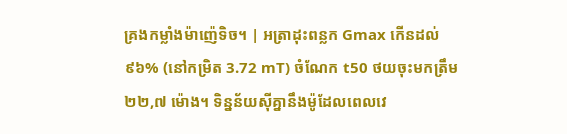គ្រងកម្លាំងម៉ាញ៉េទិច។ | អត្រាដុះពន្លក Gmax កើនដល់ ៩៦% (នៅកម្រិត 3.72 mT) ចំណែក t50 ថយចុះមកត្រឹម ២២,៧ ម៉ោង។ ទិន្នន័យស៊ីគ្នានឹងម៉ូដែលពេលវេ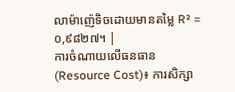លាម៉ាញ៉េទិចដោយមានតម្លៃ R² = ០,៩៨២៧។ |
ការចំណាយលើធនធាន (Resource Cost)៖ ការសិក្សា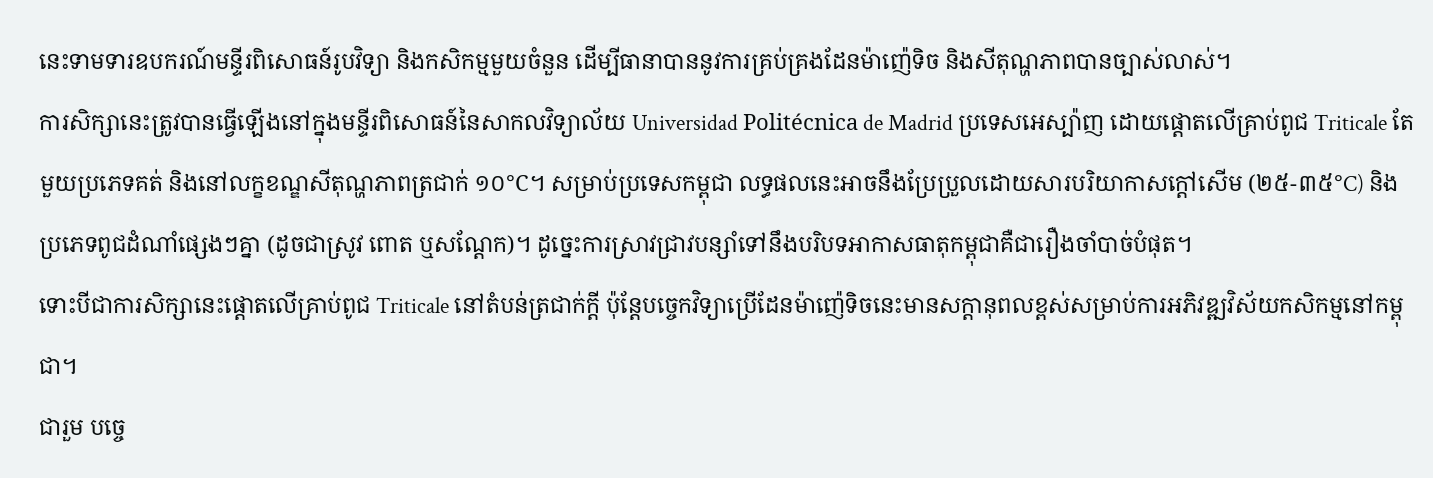នេះទាមទារឧបករណ៍មន្ទីរពិសោធន៍រូបវិទ្យា និងកសិកម្មមួយចំនួន ដើម្បីធានាបាននូវការគ្រប់គ្រងដែនម៉ាញ៉េទិច និងសីតុណ្ហភាពបានច្បាស់លាស់។
ការសិក្សានេះត្រូវបានធ្វើឡើងនៅក្នុងមន្ទីរពិសោធន៍នៃសាកលវិទ្យាល័យ Universidad Politécnica de Madrid ប្រទេសអេស្ប៉ាញ ដោយផ្តោតលើគ្រាប់ពូជ Triticale តែមួយប្រភេទគត់ និងនៅលក្ខខណ្ឌសីតុណ្ហភាពត្រជាក់ ១០°C។ សម្រាប់ប្រទេសកម្ពុជា លទ្ធផលនេះអាចនឹងប្រែប្រួលដោយសារបរិយាកាសក្ដៅសើម (២៥-៣៥°C) និងប្រភេទពូជដំណាំផ្សេងៗគ្នា (ដូចជាស្រូវ ពោត ឬសណ្តែក)។ ដូច្នេះការស្រាវជ្រាវបន្សាំទៅនឹងបរិបទអាកាសធាតុកម្ពុជាគឺជារឿងចាំបាច់បំផុត។
ទោះបីជាការសិក្សានេះផ្តោតលើគ្រាប់ពូជ Triticale នៅតំបន់ត្រជាក់ក្តី ប៉ុន្តែបច្ចេកវិទ្យាប្រើដែនម៉ាញ៉េទិចនេះមានសក្តានុពលខ្ពស់សម្រាប់ការអភិវឌ្ឍវិស័យកសិកម្មនៅកម្ពុជា។
ជារួម បច្ចេ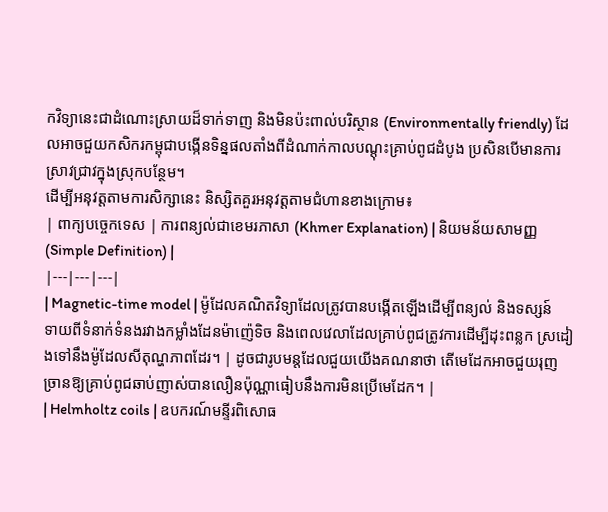កវិទ្យានេះជាដំណោះស្រាយដ៏ទាក់ទាញ និងមិនប៉ះពាល់បរិស្ថាន (Environmentally friendly) ដែលអាចជួយកសិករកម្ពុជាបង្កើនទិន្នផលតាំងពីដំណាក់កាលបណ្ដុះគ្រាប់ពូជដំបូង ប្រសិនបើមានការស្រាវជ្រាវក្នុងស្រុកបន្ថែម។
ដើម្បីអនុវត្តតាមការសិក្សានេះ និស្សិតគួរអនុវត្តតាមជំហានខាងក្រោម៖
| ពាក្យបច្ចេកទេស | ការពន្យល់ជាខេមរភាសា (Khmer Explanation) | និយមន័យសាមញ្ញ (Simple Definition) |
|---|---|---|
| Magnetic-time model | ម៉ូដែលគណិតវិទ្យាដែលត្រូវបានបង្កើតឡើងដើម្បីពន្យល់ និងទស្សន៍ទាយពីទំនាក់ទំនងរវាងកម្លាំងដែនម៉ាញ៉េទិច និងពេលវេលាដែលគ្រាប់ពូជត្រូវការដើម្បីដុះពន្លក ស្រដៀងទៅនឹងម៉ូដែលសីតុណ្ហភាពដែរ។ | ដូចជារូបមន្តដែលជួយយើងគណនាថា តើមេដែកអាចជួយរុញច្រានឱ្យគ្រាប់ពូជឆាប់ញាស់បានលឿនប៉ុណ្ណាធៀបនឹងការមិនប្រើមេដែក។ |
| Helmholtz coils | ឧបករណ៍មន្ទីរពិសោធ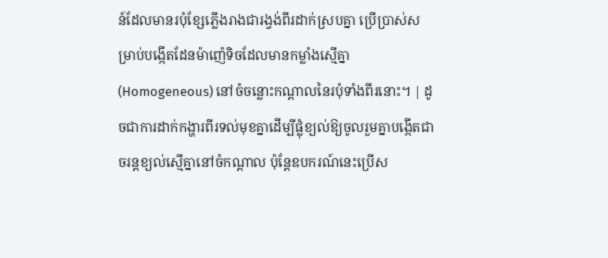ន៍ដែលមានរបុំខ្សែភ្លើងរាងជារង្វង់ពីរដាក់ស្របគ្នា ប្រើប្រាស់សម្រាប់បង្កើតដែនម៉ាញ៉េទិចដែលមានកម្លាំងស្មើគ្នា (Homogeneous) នៅចំចន្លោះកណ្តាលនៃរបុំទាំងពីរនោះ។ | ដូចជាការដាក់កង្ហារពីរទល់មុខគ្នាដើម្បីផ្លុំខ្យល់ឱ្យចូលរួមគ្នាបង្កើតជាចរន្តខ្យល់ស្មើគ្នានៅចំកណ្តាល ប៉ុន្តែឧបករណ៍នេះប្រើស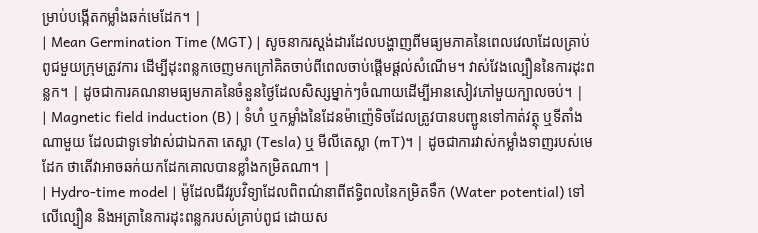ម្រាប់បង្កើតកម្លាំងឆក់មេដែក។ |
| Mean Germination Time (MGT) | សូចនាករស្តង់ដារដែលបង្ហាញពីមធ្យមភាគនៃពេលវេលាដែលគ្រាប់ពូជមួយក្រុមត្រូវការ ដើម្បីដុះពន្លកចេញមកក្រៅគិតចាប់ពីពេលចាប់ផ្តើមផ្តល់សំណើម។ វាស់វែងល្បឿននៃការដុះពន្លក។ | ដូចជាការគណនាមធ្យមភាគនៃចំនួនថ្ងៃដែលសិស្សម្នាក់ៗចំណាយដើម្បីអានសៀវភៅមួយក្បាលចប់។ |
| Magnetic field induction (B) | ទំហំ ឬកម្លាំងនៃដែនម៉ាញ៉េទិចដែលត្រូវបានបញ្ជូនទៅកាត់វត្ថុ ឬទីតាំងណាមួយ ដែលជាទូទៅវាស់ជាឯកតា តេស្លា (Tesla) ឬ មីលីតេស្លា (mT)។ | ដូចជាការវាស់កម្លាំងទាញរបស់មេដែក ថាតើវាអាចឆក់យកដែកគោលបានខ្លាំងកម្រិតណា។ |
| Hydro-time model | ម៉ូដែលជីវរូបវិទ្យាដែលពិពណ៌នាពីឥទ្ធិពលនៃកម្រិតទឹក (Water potential) ទៅលើល្បឿន និងអត្រានៃការដុះពន្លករបស់គ្រាប់ពូជ ដោយស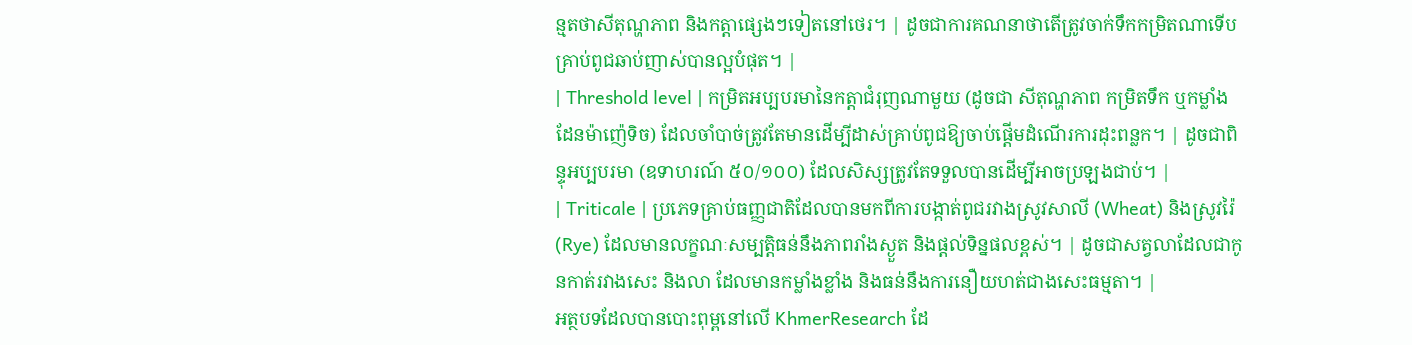ន្មតថាសីតុណ្ហភាព និងកត្តាផ្សេងៗទៀតនៅថេរ។ | ដូចជាការគណនាថាតើត្រូវចាក់ទឹកកម្រិតណាទើបគ្រាប់ពូជឆាប់ញាស់បានល្អបំផុត។ |
| Threshold level | កម្រិតអប្បបរមានៃកត្តាជំរុញណាមួយ (ដូចជា សីតុណ្ហភាព កម្រិតទឹក ឬកម្លាំងដែនម៉ាញ៉េទិច) ដែលចាំបាច់ត្រូវតែមានដើម្បីដាស់គ្រាប់ពូជឱ្យចាប់ផ្តើមដំណើរការដុះពន្លក។ | ដូចជាពិន្ទុអប្បបរមា (ឧទាហរណ៍ ៥០/១០០) ដែលសិស្សត្រូវតែទទួលបានដើម្បីអាចប្រឡងជាប់។ |
| Triticale | ប្រភេទគ្រាប់ធញ្ញជាតិដែលបានមកពីការបង្កាត់ពូជរវាងស្រូវសាលី (Wheat) និងស្រូវរ៉ៃ (Rye) ដែលមានលក្ខណៈសម្បត្តិធន់នឹងភាពរាំងស្ងួត និងផ្តល់ទិន្នផលខ្ពស់។ | ដូចជាសត្វលាដែលជាកូនកាត់រវាងសេះ និងលា ដែលមានកម្លាំងខ្លាំង និងធន់នឹងការនឿយហត់ជាងសេះធម្មតា។ |
អត្ថបទដែលបានបោះពុម្ពនៅលើ KhmerResearch ដែ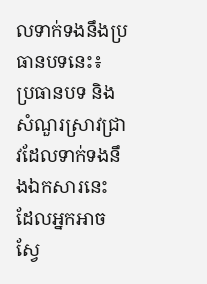លទាក់ទងនឹងប្រធានបទនេះ៖
ប្រធានបទ និងសំណួរស្រាវជ្រាវដែលទាក់ទងនឹងឯកសារនេះ ដែលអ្នកអាចស្វែ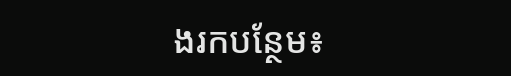ងរកបន្ថែម៖